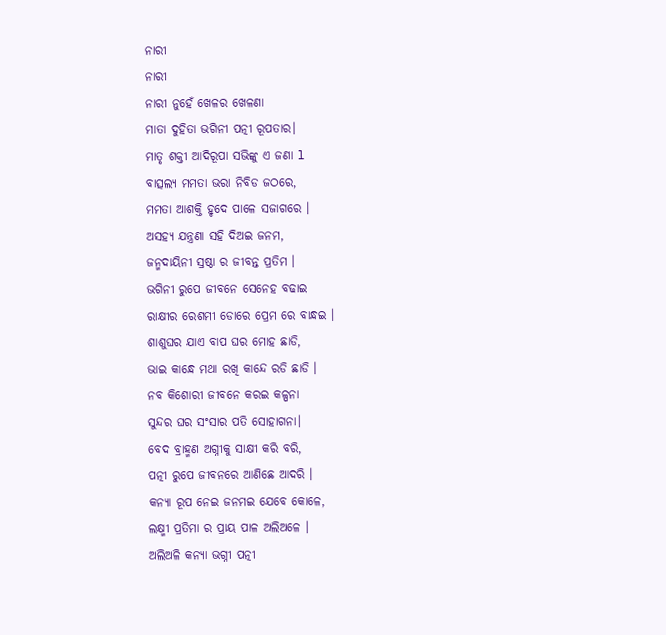ନାରୀ
ନାରୀ
ନାରୀ ନୁହେଁ ଖେଳର ଖେଳଣା
ମାତା ଦୁହିତା ଭଗିନୀ ପତ୍ନୀ ରୂପତାର।
ମାତୃ ଶକ୍ତୀ ଆଦିରୂପା ସଭିଙ୍କୁ ଏ ଜଣା l
ବାତ୍ସଲ୍ୟ ମମତା ଭରା ନିବିଡ ଜଠରେ,
ମମତା ଆଶକ୍ତି ହୃଦେ ପାଳେ ସଜାଗରେ ।
ଅସହ୍ୟ ଯନ୍ତ୍ରଣା ସହି ଦିଅଇ ଜନମ,
ଜନ୍ମଦାୟିନୀ ସ୍ରଷ୍ଠା ର ଜୀବନ୍ତ ପ୍ରତିମ ।
ଭଗିନୀ ରୁପେ ଜୀବନେ ସେନେହ ବଢାଇ
ରାକ୍ଷୀର ରେଶମୀ ଡୋରେ ପ୍ରେମ ରେ ବାନ୍ଧଇ ।
ଶାଶୁଘର ଯାଏ ବାପ ଘର ମୋହ ଛାଡି,
ଭାଇ କାନ୍ଧେ ମଥା ରଖି କାନ୍ଦେ ରଡି ଛାଡି ।
ନବ କିଶୋରୀ ଜୀବନେ କରଇ କଳ୍ପନା
ସୁନ୍ଦର ଘର ସଂସାର ପତି ସୋହାଗନା।
ବେଦ ବ୍ରାହ୍ମଣ ଅଗ୍ନୀକୁ ସାକ୍ଷୀ କରି ବରି,
ପତ୍ନୀ ରୁପେ ଜୀବନରେ ଆଣିଛେ ଆଦରି ।
କନ୍ୟା ରୂପ ନେଇ ଜନମଇ ଯେବେ କୋଳେ,
ଲକ୍ଷ୍ମୀ ପ୍ରତିମା ର ପ୍ରାୟ ପାଳ ଅଲିଅଳେ ।
ଅଲିଅଳି କନ୍ୟା ଭଗ୍ନୀ ପତ୍ନୀ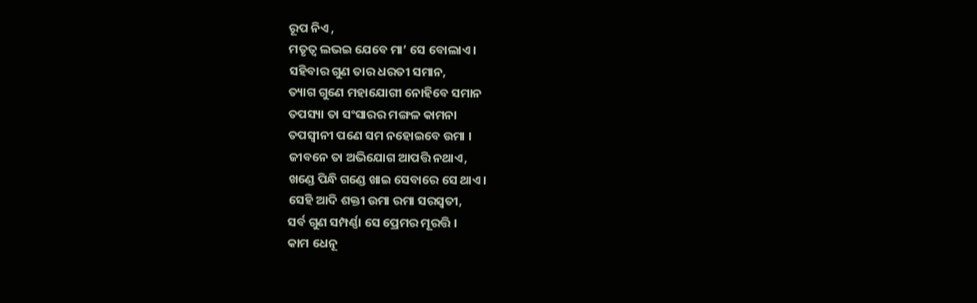ରୂପ ନିଏ ,
ମତୃତ୍ୱ ଲଭଇ ଯେବେ ମା’ ସେ ବୋଲାଏ ।
ସହିବାର ଗୁଣ ତାର ଧରତୀ ସମାନ,
ତ୍ୟାଗ ଗୁଣେ ମହାଯୋଗୀ ନୋହିବେ ସମାନ
ତପସ୍ୟା ତା ସଂସାରର ମଙ୍ଗଳ କାମନା
ତପସ୍ୱୀନୀ ପଣେ ସମ ନହୋଇବେ ଉମା ।
ଜୀବନେ ତା ଅଭିଯୋଗ ଆପତ୍ତି ନଥାଏ,
ଖଣ୍ଡେ ପିନ୍ଧି ଗଣ୍ଡେ ଖାଇ ସେବାରେ ସେ ଥାଏ।
ସେହି ଆଦି ଶକ୍ତୀ ଉମା ରମା ସରସ୍ୱତୀ,
ସର୍ବ ଗୁଣ ସମ୍ପର୍ଣ୍ଣା ସେ ପ୍ରେମର ମୂରତ୍ତି ।
କାମ ଧେନୂ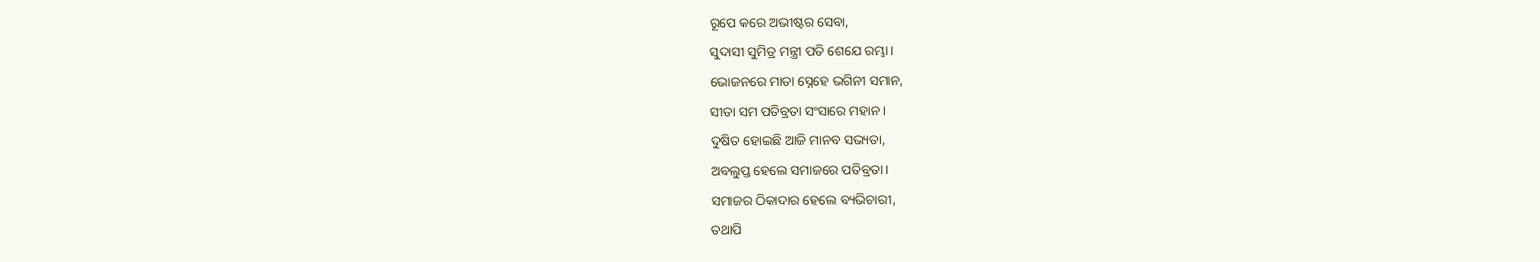ରୂପେ କରେ ଅଭୀଷ୍ଟର ସେବା,
ସୁଦାସୀ ସୁମିତ୍ର ମନ୍ତ୍ରୀ ପତି ଶେଯେ ରମ୍ଭା।
ଭୋଜନରେ ମାତା ସ୍ନେହେ ଭଗିନୀ ସମାନ,
ସୀତା ସମ ପତିବ୍ରତା ସଂସାରେ ମହାନ ।
ଦୁଷିତ ହୋଇଛି ଆଜି ମାନବ ସଭ୍ୟତା,
ଅବଲୁପ୍ତ ହେଲେ ସମାଜରେ ପତିବ୍ରତା।
ସମାଜର ଠିକାଦାର ହେଲେ ବ୍ୟଭିଚାରୀ,
ତଥାପି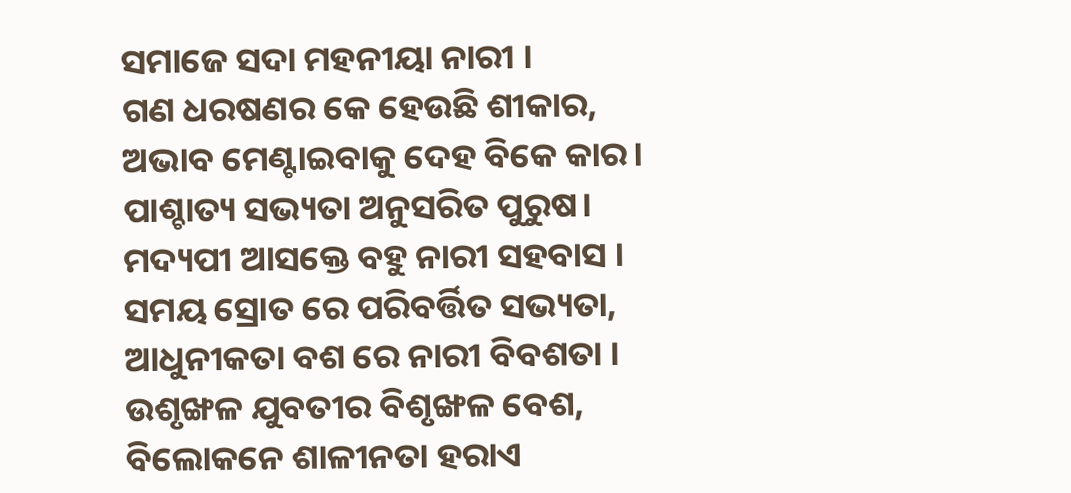ସମାଜେ ସଦା ମହନୀୟା ନାରୀ ।
ଗଣ ଧରଷଣର କେ ହେଉଛି ଶୀକାର,
ଅଭାବ ମେଣ୍ଟାଇବାକୁ ଦେହ ବିକେ କାର।
ପାଶ୍ଚାତ୍ୟ ସଭ୍ୟତା ଅନୁସରିତ ପୁରୁଷ।
ମଦ୍ୟପୀ ଆସକ୍ତେ ବହୁ ନାରୀ ସହବାସ ।
ସମୟ ସ୍ରୋତ ରେ ପରିବର୍ତ୍ତିତ ସଭ୍ୟତା,
ଆଧୁନୀକତା ବଶ ରେ ନାରୀ ବିବଶତା ।
ଉଶୃଙ୍ଖଳ ଯୁବତୀର ବିଶୃଙ୍ଖଳ ବେଶ,
ବିଲୋକନେ ଶାଳୀନତା ହରାଏ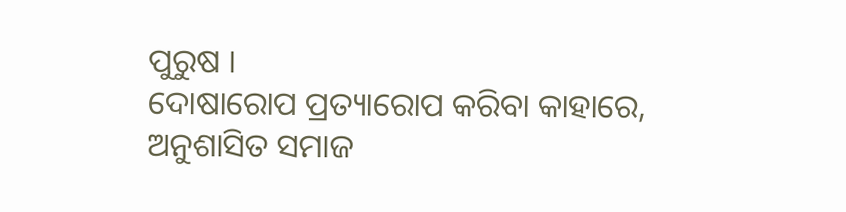ପୁରୁଷ ।
ଦୋଷାରୋପ ପ୍ରତ୍ୟାରୋପ କରିବା କାହାରେ,
ଅନୁଶାସିତ ସମାଜ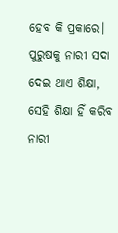ହେବ କି ପ୍ରକାରେ।
ପୁରୁଷକୁ ନାରୀ ସଦା ଦେଇ ଥାଏ ଶିକ୍ଷା,
ସେହି ଶିକ୍ଷା ହିଁ କରିବ ନାରୀ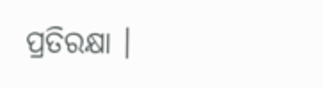ପ୍ରତିରକ୍ଷା ।